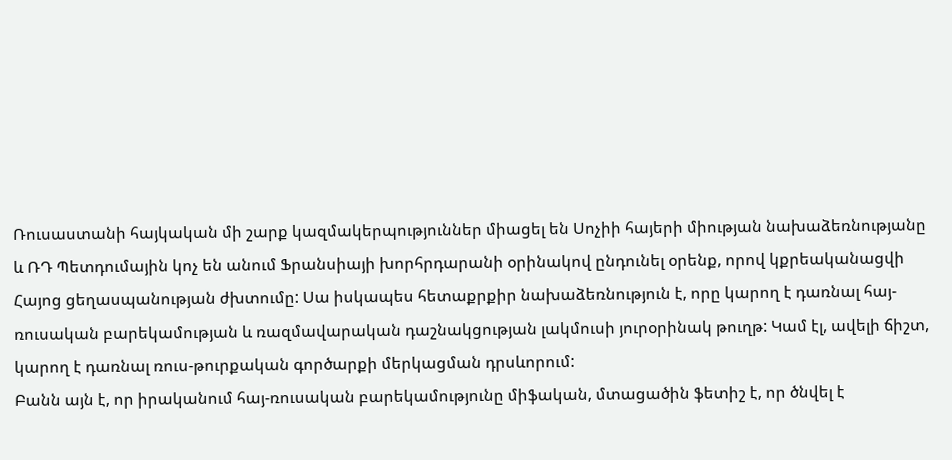Ռուսաստանի հայկական մի շարք կազմակերպություններ միացել են Սոչիի հայերի միության նախաձեռնությանը և ՌԴ Պետդումային կոչ են անում Ֆրանսիայի խորհրդարանի օրինակով ընդունել օրենք, որով կքրեականացվի Հայոց ցեղասպանության ժխտումը: Սա իսկապես հետաքրքիր նախաձեռնություն է, որը կարող է դառնալ հայ-ռուսական բարեկամության և ռազմավարական դաշնակցության լակմուսի յուրօրինակ թուղթ: Կամ էլ, ավելի ճիշտ, կարող է դառնալ ռուս-թուրքական գործարքի մերկացման դրսևորում:
Բանն այն է, որ իրականում հայ-ռուսական բարեկամությունը միֆական, մտացածին ֆետիշ է, որ ծնվել է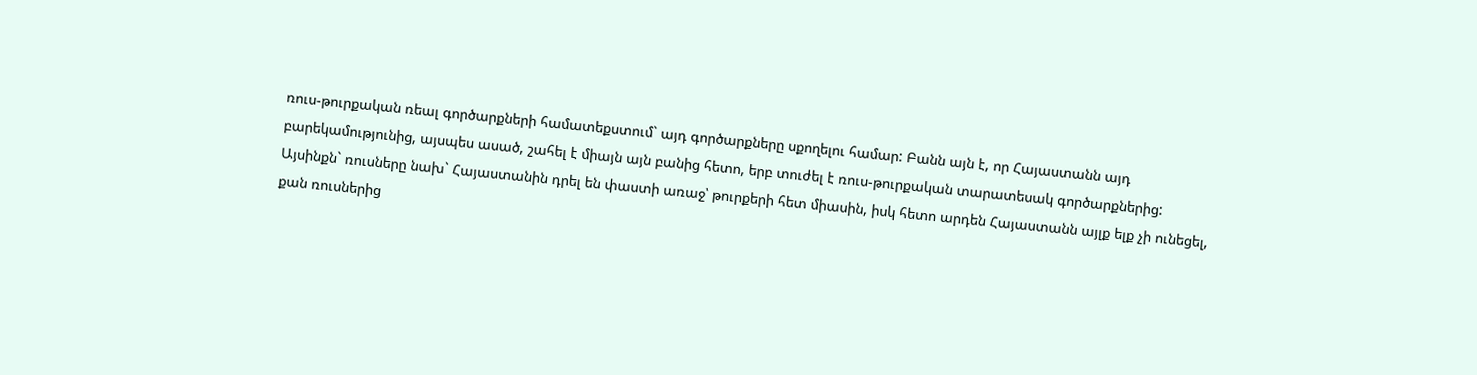ռուս-թուրքական ռեալ գործարքների համատեքստում` այդ գործարքները սքողելու համար: Բանն այն է, որ Հայաստանն այդ բարեկամությունից, այսպես ասած, շահել է միայն այն բանից հետո, երբ տուժել է ռուս-թուրքական տարատեսակ գործարքներից: Այսինքն` ռուսները նախ` Հայաստանին դրել են փաստի առաջ՝ թուրքերի հետ միասին, իսկ հետո արդեն Հայաստանն այլք ելք չի ունեցել, քան ռուսներից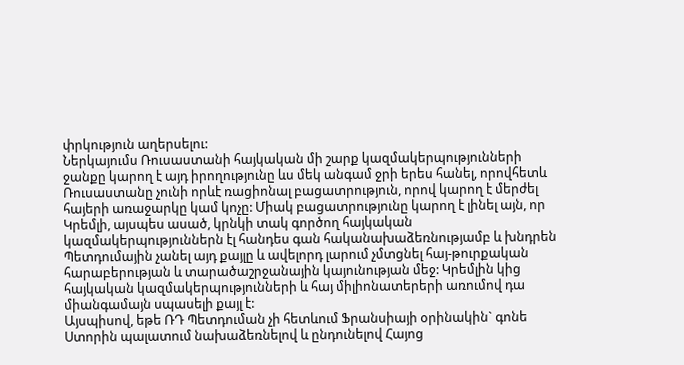փրկություն աղերսելու:
Ներկայումս Ռուսաստանի հայկական մի շարք կազմակերպությունների ջանքը կարող է այդ իրողությունը ևս մեկ անգամ ջրի երես հանել, որովհետև Ռուսաստանը չունի որևէ ռացիոնալ բացատրություն, որով կարող է մերժել հայերի առաջարկը կամ կոչը: Միակ բացատրությունը կարող է լինել այն, որ Կրեմլի, այսպես ասած, կրնկի տակ գործող հայկական կազմակերպություններն էլ հանդես գան հականախաձեռնությամբ և խնդրեն Պետդումային չանել այդ քայլը և ավելորդ լարում չմտցնել հայ-թուրքական հարաբերության և տարածաշրջանային կայունության մեջ: Կրեմլին կից հայկական կազմակերպությունների և հայ միլիոնատերերի առումով դա միանգամայն սպասելի քայլ է:
Այսպիսով, եթե ՌԴ Պետդուման չի հետևում Ֆրանսիայի օրինակին` գոնե Ստորին պալատում նախաձեռնելով և ընդունելով Հայոց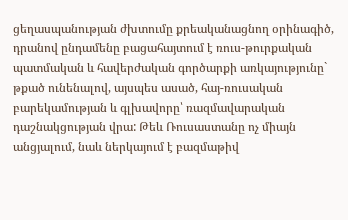ցեղասպանության ժխտումը քրեականացնող օրինագիծ, դրանով ընդամենը բացահայտում է ռուս-թուրքական պատմական և հավերժական գործարքի առկայությունը` թքած ունենալով, այսպես ասած, հայ-ռուսական բարեկամության և գլխավորը՝ ռազմավարական դաշնակցության վրա: Թեև Ռուսաստանը ոչ միայն անցյալում, նաև ներկայում է բազմաթիվ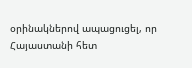օրինակներով ապացուցել, որ Հայաստանի հետ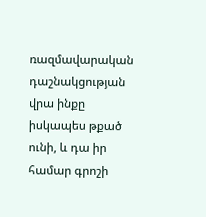ռազմավարական դաշնակցության վրա ինքը իսկապես թքած ունի, և դա իր համար գրոշի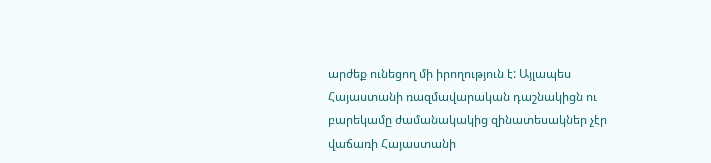արժեք ունեցող մի իրողություն է: Այլապես Հայաստանի ռազմավարական դաշնակիցն ու բարեկամը ժամանակակից զինատեսակներ չէր վաճառի Հայաստանի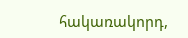հակառակորդ,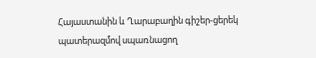Հայաստանին և Ղարաբաղին գիշեր-ցերեկ պատերազմով սպառնացող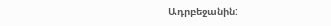Ադրբեջանին: